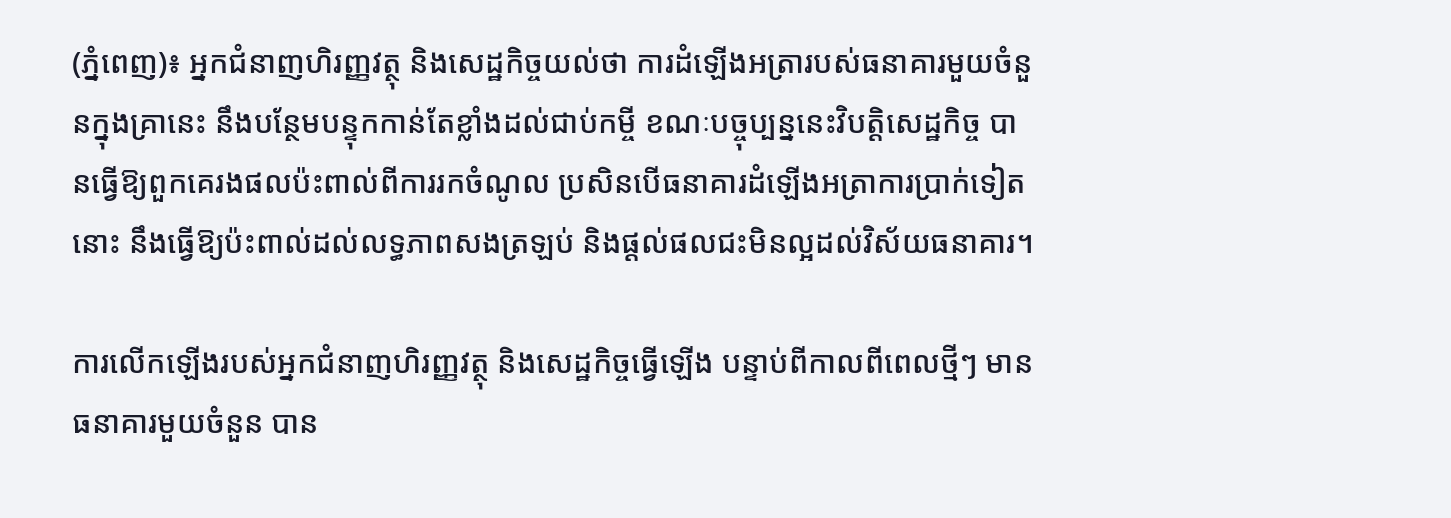(ភ្នំពេញ)៖ អ្នកជំនាញហិរញ្ញវត្ថុ និងសេដ្ឋកិច្ចយល់ថា ការដំឡើងអត្រារបស់ធនាគារមួយចំនួនក្នុងគ្រានេះ នឹងបន្ថែមបន្ទុកកាន់តែខ្លាំងដល់ជាប់កម្ចី ខណៈបច្ចុប្បន្ននេះវិបត្តិសេដ្ឋកិច្ច បានធ្វើឱ្យពួកគេរងផលប៉ះពាល់ពីការរកចំណូល ប្រសិនបើធនាគារដំឡើងអត្រាការប្រាក់ទៀតនោះ នឹងធ្វើឱ្យប៉ះពាល់ដល់លទ្ធភាពសងត្រឡប់ និងផ្តល់ផលជះមិនល្អដល់វិស័យធនាគារ។

ការលើកឡើងរបស់អ្នកជំនាញហិរញ្ញវត្ថុ និងសេដ្ឋកិច្ចធ្វើឡើង បន្ទាប់ពីកាលពីពេលថ្មីៗ មានធនាគារមួយចំនួន បាន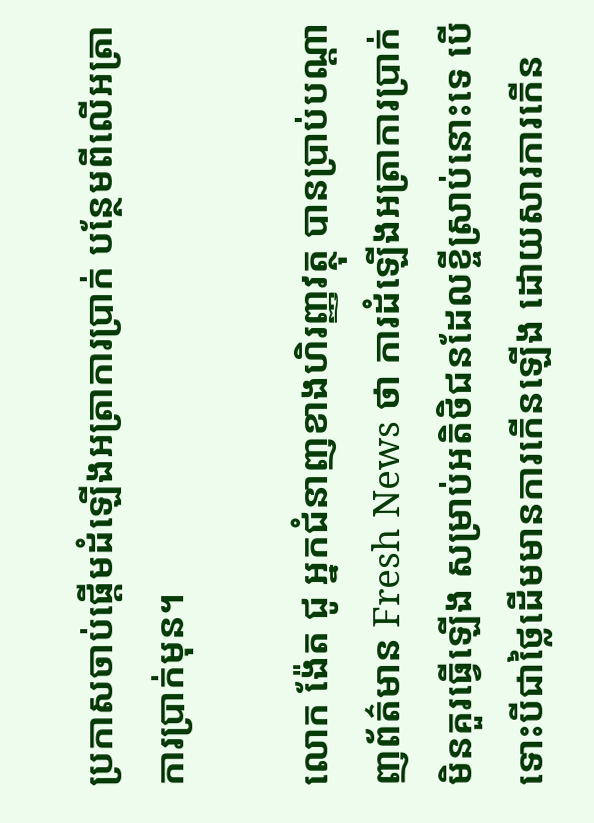ប្រកាសចាប់ផ្តើមដំឡើងអត្រាការប្រាក់ បន្ថែមពីលើអត្រាការប្រាក់មុន។

លោក ង៉ែត ជូ អ្នកជំនាញខាងហិរញ្ញវត្ថុ បានប្រាប់បណ្តាញព័ត៌មាន Fresh News ថា ការដំឡើងអត្រាការប្រាក់មិនគួរធ្វើឡើង សម្រាប់អតិថិជនដែលខ្ចីស្រាប់នោះទេ បើទោះបីជាថ្លៃដើមមានការកើនឡើង ដោយសារការកើន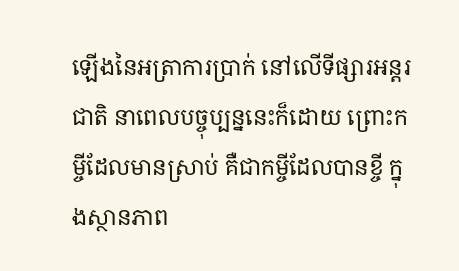ឡើងនៃអត្រាការប្រាក់ នៅលើទីផ្សារអន្តរជាតិ នាពេលបច្ចុប្បន្ននេះក៏ដោយ ព្រោះកម្ចីដែលមានស្រាប់ គឺជាកម្ចីដែលបានខ្ចី ក្នុងស្ថានភាព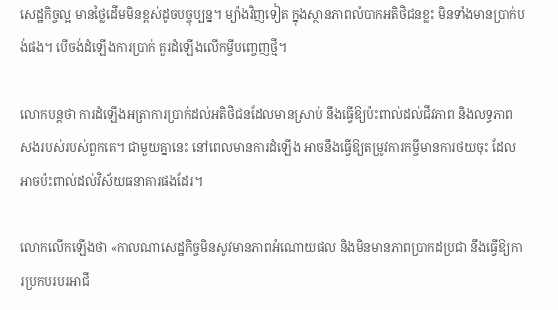សេដ្ឋកិច្ចល្អ មានថ្លៃដើមមិនខ្ពស់ដូចបច្ចុប្បន្ន។ ម្យ៉ាងវិញទៀត ក្នុងស្ថានភាពលំបាកអតិថិជនខ្លះ មិនទាំងមានប្រាក់បង់ផង។ បើចង់ដំឡើងការប្រាក់ គួរដំឡើងលើកម្ចីបញ្ចេញថ្មី។

លោកបន្តថា ការដំឡើងអត្រាការប្រាក់ដល់អតិថិជនដែលមានស្រាប់ នឹងធ្វើឱ្យប៉ះពាល់ដល់ជីវភាព និងលទ្ធភាពសងរបស់របស់ពួកគេ។ ជាមួយគ្នានេះ នៅពេលមានការដំឡើង អាចនឹងធ្វើឱ្យតម្រូវការកម្ចីមានការថយចុះ ដែលអាចប៉ះពាល់ដល់វិស័យធនាគារផងដែរ។

លោកលើកឡើងថា «កាលណាសេដ្ឋកិច្ចមិនសូវមានភាពអំណោយផល និងមិនមានភាពប្រាកដប្រជា នឹងធ្វើឱ្យការប្រកបរបរអាជី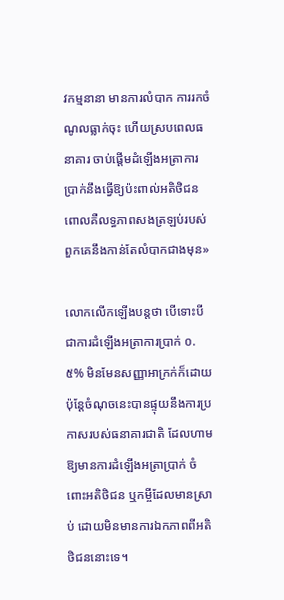វកម្មនានា មានការលំបាក ការរកចំណូលធ្លាក់ចុះ ហើយស្របពេលធនាគារ ចាប់ផ្តើមដំឡើងអត្រាការប្រាក់នឹងធ្វើឱ្យប៉ះពាល់អតិថិជន ពោលគឺលទ្ធភាពសងត្រឡប់របស់ពួកគេនឹងកាន់តែលំបាកជាងមុន»

លោកលើកឡើងបន្តថា បើទោះបីជាការដំឡើងអត្រាការប្រាក់ ០.៥% មិនមែនសញ្ញាអាក្រក់ក៏ដោយ ប៉ុន្តែចំណុចនេះបានផ្ទុយនឹងការប្រកាសរបស់ធនាគារជាតិ ដែលហាមឱ្យមានការដំឡើងអត្រាប្រាក់ ចំពោះអតិថិជន ឬកម្ចីដែលមានស្រាប់ ដោយមិនមានការឯកភាពពីអតិថិជននោះទេ។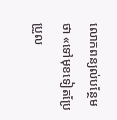លោកពន្យល់បន្ថែមថា «ទៅមុខទៀតប្រែប្រួល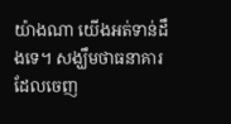យ៉ាងណា យើងអត់ទាន់ដឹងទេ។ សង្ឃឹមថាធនាគារ ដែលចេញ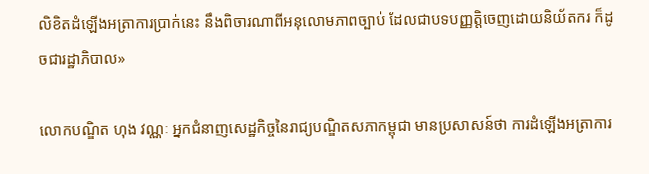លិខិតដំឡើងអត្រាការប្រាក់នេះ នឹងពិចារណាពីអនុលោមភាពច្បាប់ ដែលជាបទបញ្ញត្តិចេញដោយនិយ័តករ ក៏ដូចជារដ្ឋាភិបាល»

លោកបណ្ឌិត ហុង វណ្ណៈ អ្នកជំនាញសេដ្ឋកិច្ចនៃរាជ្យបណ្ឌិតសភាកម្ពុជា មានប្រសាសន៍ថា ការដំឡើងអត្រាការ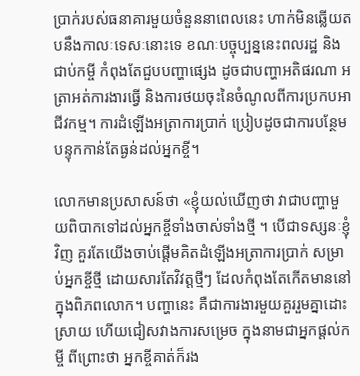ប្រាក់របស់ធនាគារមួយចំនួននាពេលនេះ ហាក់មិនឆ្លើយតបនឹងកាលៈទេសៈនោះទេ ខណៈបច្ចុប្បន្ននេះពលរដ្ឋ និងជាប់កម្ចី កំពុងតែជួបបញ្ហាផ្សេង ដូចជាបញ្ហាអតិផរណា អត្រាអត់ការងារធ្វើ និងការថយចុះនៃចំណូលពីការប្រកបអាជីវកម្ម។ ការដំឡើងអត្រាការប្រាក់ ប្រៀបដូចជាការបន្ថែមបន្ទុកកាន់តែធ្ងន់ដល់អ្នកខ្ចី។

លោកមានប្រសាសន៍ថា «ខ្ញុំយល់ឃើញថា វាជាបញ្ហាមួយពិបាកទៅដល់អ្នកខ្ចីទាំងចាស់ទាំងថ្មី ។ បើជាទស្សនៈខ្ញុំវិញ គួរតែយើងចាប់ផ្តើមគិតដំឡើងអត្រាការប្រាក់ សម្រាប់អ្នកខ្ចីថ្មី ដោយសារតែវិវត្តថ្មីៗ ដែលកំពុងតែកើតមាននៅក្នុងពិភពលោក។ បញ្ហានេះ គឺជាការងារមួយគួររួមគ្នាដោះស្រាយ ហើយជៀសវាងការសម្រេច ក្នុងនាមជាអ្នកផ្តល់កម្ចី ពីព្រោះថា អ្នកខ្ចីគាត់ក៏រង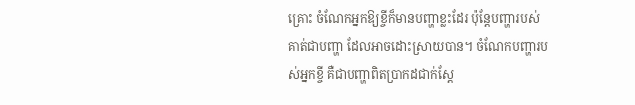គ្រោះ ចំណែកអ្នកឱ្យខ្ចីក៏មានបញ្ហាខ្លះដែរ ប៉ុន្តែបញ្ហារបស់គាត់ជាបញ្ហា ដែលអាចដោះស្រាយបាន។ ចំណែកបញ្ហារបស់អ្នកខ្ចី គឺជាបញ្ហាពិតប្រាកដជាក់ស្តែ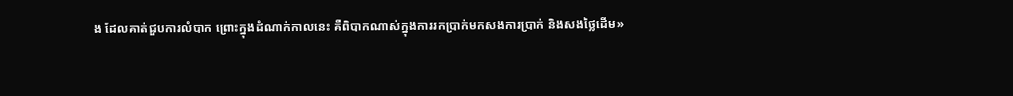ង ដែលគាត់ជួបការលំបាក ព្រោះក្នុងដំណាក់កាលនេះ គឺពិបាកណាស់ក្នុងការរកប្រាក់មកសងការប្រាក់ និងសងថ្លៃដើម»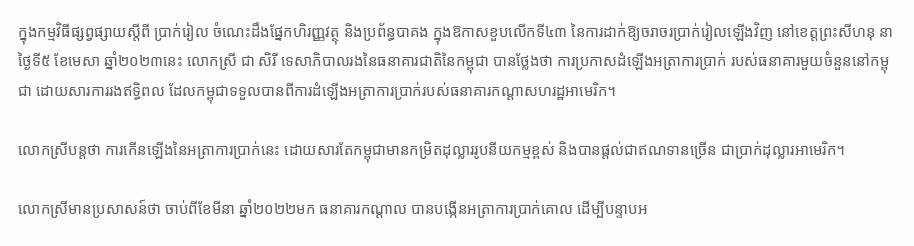ក្នុងកម្មវិធីផ្សព្វផ្សាយស្តីពី ប្រាក់រៀល ចំណេះដឹងផ្នែកហិរញ្ញវត្ថុ និងប្រព័ន្ធបាគង ក្នុងឱកាសខួបលើកទី៤៣ នៃការដាក់ឱ្យចរាចរប្រាក់រៀលឡើងវិញ នៅខេត្តព្រះសីហនុ នាថ្ងៃទី៥ ខែមេសា ឆ្នាំ២០២៣នេះ លោកស្រី ជា សិរី ទេសាភិបាលរងនៃធនាគារជាតិនៃកម្ពុជា បានថ្លែងថា ការប្រកាសដំឡើងអត្រាការប្រាក់ របស់ធនាគារមួយចំនួននៅកម្ពុជា ដោយសារការរងឥទ្ធិពល ដែលកម្ពុជាទទួលបានពីការដំឡើងអត្រាការប្រាក់របស់ធនាគារកណ្តាសហរដ្ឋអាមេរិក។

លោកស្រីបន្តថា ការកើនឡើងនៃអត្រាការប្រាក់នេះ ដោយសារតែកម្ពុជាមានកម្រិតដុល្លាររូបនីយកម្មខ្ពស់ និងបានផ្តល់ជាឥណទានច្រើន ជាប្រាក់ដុល្លារអាមេរិក។

លោកស្រីមានប្រសាសន៍ថា ចាប់ពីខែមីនា ឆ្នាំ២០២២មក ធនាគារកណ្តាល បានបង្កើនអត្រាការប្រាក់គោល ដើម្បីបន្ទាបអ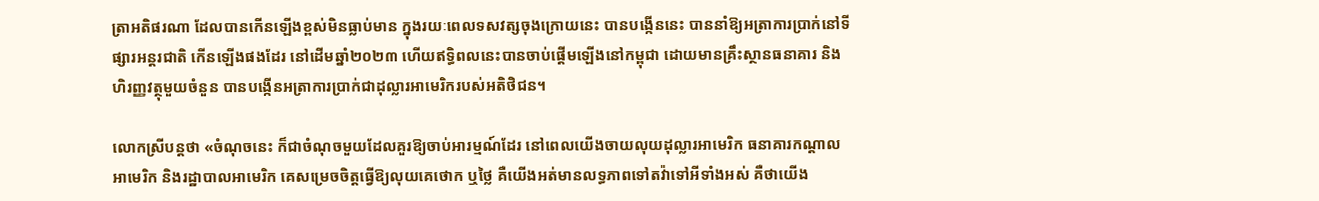ត្រាអតិផរណា ដែលបានកើនឡើងខ្ពស់មិនធ្លាប់មាន ក្នុងរយៈពេលទសវត្សចុងក្រោយនេះ បានបង្កើននេះ បាននាំឱ្យអត្រាការប្រាក់នៅទីផ្សារអន្តរជាតិ កើនឡើងផងដែរ នៅដើមឆ្នាំ២០២៣ ហើយឥទ្ធិពលនេះបានចាប់ផ្តើមឡើងនៅកម្ពុជា ដោយមានគ្រឹះស្ថានធនាគារ និងហិរញ្ញវត្ថុមួយចំនួន បានបង្កើនអត្រាការប្រាក់ជាដុល្លារអាមេរិករបស់អតិថិជន។

លោកស្រីបន្តថា «ចំណុចនេះ ក៏ជាចំណុចមួយដែលគួរឱ្យចាប់អារម្មណ៍ដែរ នៅពេលយើងចាយលុយដុល្លារអាមេរិក ធនាគារកណ្តាលអាមេរិក និងរដ្ឋាបាលអាមេរិក គេសម្រេចចិត្តធ្វើឱ្យលុយគេថោក ឬថ្លៃ គឺយើងអត់មានលទ្ធភាពទៅតវ៉ាទៅអីទាំងអស់ គឺថាយើង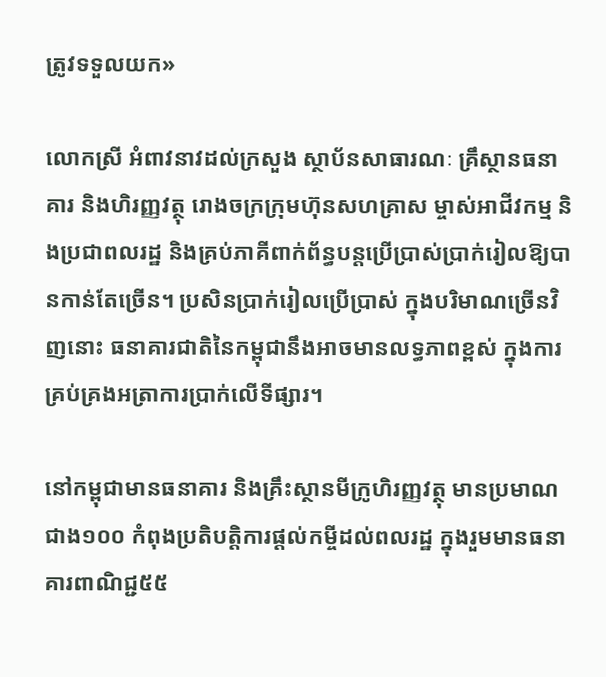ត្រូវទទួលយក»

លោកស្រី អំពាវនាវដល់ក្រសួង ស្ថាប័នសាធារណៈ គ្រឹស្ថានធនាគារ និងហិរញ្ញវត្ថុ រោងចក្រក្រុមហ៊ុនសហគ្រាស ម្ចាស់អាជីវកម្ម និងប្រជាពលរដ្ឋ និងគ្រប់ភាគីពាក់ព័ន្ធបន្តប្រើប្រាស់ប្រាក់រៀលឱ្យបានកាន់តែច្រើន។ ប្រសិនប្រាក់រៀលប្រើប្រាស់ ក្នុងបរិមាណច្រើនវិញនោះ ធនាគារជាតិនៃកម្ពុជានឹងអាចមានលទ្ធភាពខ្ពស់ ក្នុងការគ្រប់គ្រងអត្រាការប្រាក់លើទីផ្សារ។

នៅកម្ពុជាមានធនាគារ និងគ្រឹះស្ថានមីក្រូហិរញ្ញវត្ថុ មានប្រមាណជាង១០០ កំពុងប្រតិបត្តិការផ្តល់កម្ចីដល់ពលរដ្ឋ ក្នុងរួមមានធនាគារពាណិជ្ជ៥៥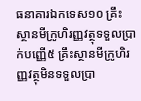ធនាគារឯកទេស១០ គ្រឹះស្ថានមីក្រូហិរញ្ញវត្ថុទទួលប្រាក់បញ្ញើ៥ គ្រឹះស្ថានមីក្រូហិរញ្ញវត្ថុមិនទទួលប្រា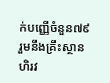ក់បញ្ញើចំនួន៧៩ រួមនឹងគ្រឹះស្ថានហិរវ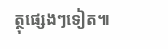ត្ថុផ្សេងៗទៀត៕